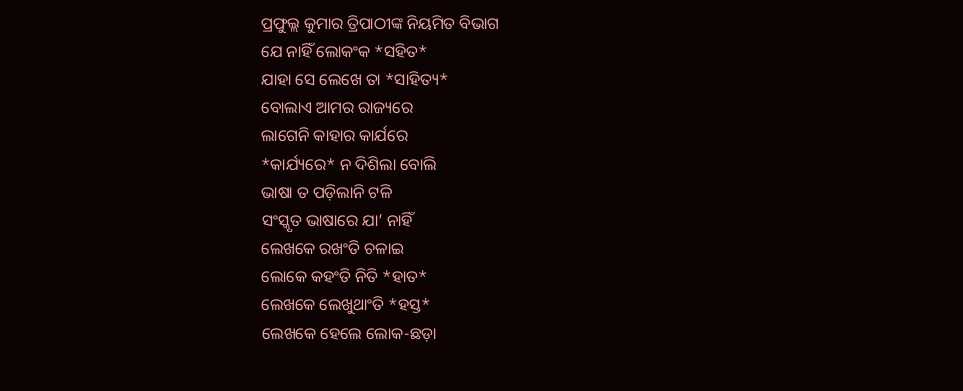ପ୍ରଫୁଲ୍ଲ କୁମାର ତ୍ରିପାଠୀଙ୍କ ନିୟମିତ ବିଭାଗ
ଯେ ନାହିଁ ଲୋକଂକ *ସହିତ*
ଯାହା ସେ ଲେଖେ ତା *ସାହିତ୍ୟ*
ବୋଲାଏ ଆମର ରାଜ୍ୟରେ
ଲାଗେନି କାହାର କାର୍ଯରେ
*କାର୍ଯ୍ୟରେ* ନ ଦିଶିଲା ବୋଲି
ଭାଷା ତ ପଡ଼ିଲାନି ଟଳି
ସଂସ୍କୃତ ଭାଷାରେ ଯା’ ନାହିଁ
ଲେଖକେ ରଖଂତି ଚଳାଇ
ଲୋକେ କହଂତି ନିତି *ହାତ*
ଲେଖକେ ଲେଖୁଥାଂତି *ହସ୍ତ*
ଲେଖକେ ହେଲେ ଲୋକ-ଛଡ଼ା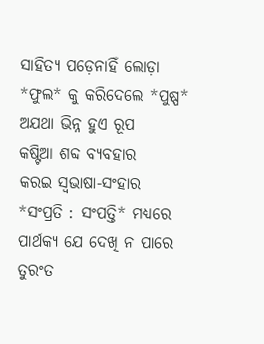ସାହିତ୍ଯ ପଡ଼େନାହିଁ ଲୋଡ଼ା
*ଫୁଲ* କୁ କରିଦେଲେ *ପୁଷ୍ପ*
ଅଯଥା ଭିନ୍ନ ହୁଏ ରୂପ
କଷ୍ଟିଆ ଶବ୍ଦ ବ୍ୟବହାର
କରଇ ସ୍ବଭାଷା-ସଂହାର
*ସଂପ୍ରତି : ସଂପତ୍ତି* ମଧ୍ୟରେ
ପାର୍ଥକ୍ଯ ଯେ ଦେଖି ନ ପାରେ
ତୁରଂତ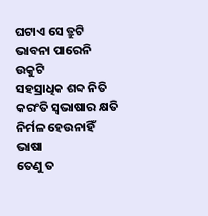ଘଟାଏ ସେ ତ୍ରୁଟି
ଭାବନା ପାରେନି ଉକୁଟି
ସହସ୍ରାଧିକ ଶବ୍ଦ ନିତି
କରଂତି ସ୍ବଭାଷାର କ୍ଷତି
ନିର୍ମଳ ହେଉନାହିଁ ଭାଷା
ତେଣୁ ତ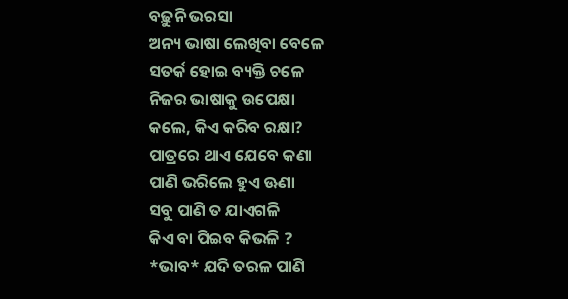ବଢ଼ୁନି ଭରସା
ଅନ୍ୟ ଭାଷା ଲେଖିବା ବେଳେ
ସତର୍କ ହୋଇ ବ୍ୟକ୍ତି ଚଳେ
ନିଜର ଭାଷାକୁ ଉପେକ୍ଷା
କଲେ, କିଏ କରିବ ରକ୍ଷା?
ପାତ୍ରରେ ଥାଏ ଯେବେ କଣା
ପାଣି ଭରିଲେ ହୁଏ ଊଣା
ସବୁ ପାଣି ତ ଯାଏଗଳି
କିଏ ବା ପିଇବ କିଭଳି ?
*ଭାବ* ଯଦି ତରଳ ପାଣି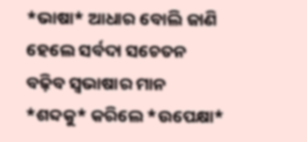*ଭାଷା* ଆଧାର ବୋଲି ଜାଣି
ହେଲେ ସର୍ବଦା ସଚେତନ
ବଢ଼ିବ ସ୍ବଭାଷାର ମାନ
*ଶବ୍ଦକୁ* କରିଲେ *ଉପେକ୍ଷା*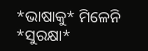*ଭାଷାକୁ* ମିଳେନି *ସୁରକ୍ଷା*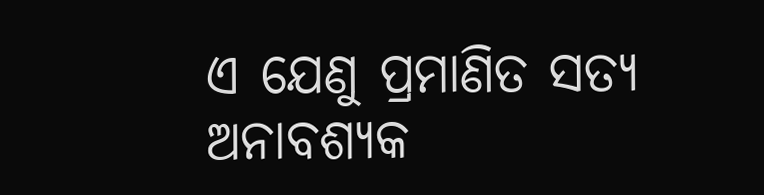ଏ ଯେଣୁ ପ୍ରମାଣିତ ସତ୍ୟ
ଅନାବଶ୍ୟକ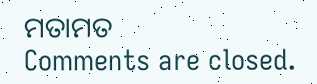ମତାମତ
Comments are closed.